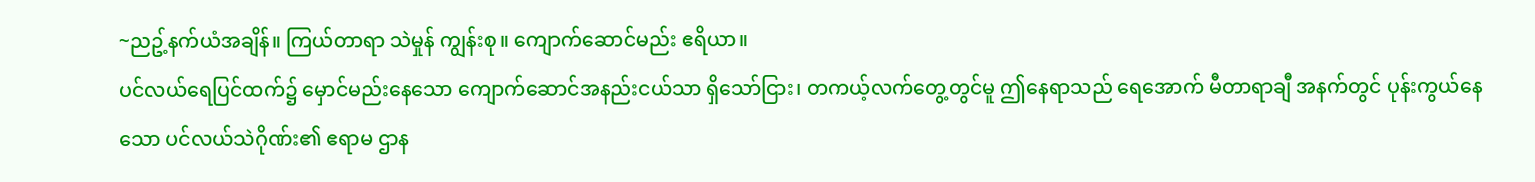~ညဥ့်နက်ယံအချိန်။ ကြယ်တာရာ သဲမှုန် ကျွန်းစု။ ကျောက်ဆောင်မည်း ဧရိယာ။
ပင်လယ်ရေပြင်ထက်၌ မှောင်မည်းနေသော ကျောက်ဆောင်အနည်းငယ်သာ ရှိသော်ငြား၊ တကယ့်လက်တွေ့တွင်မူ ဤနေရာသည် ရေအောက် မီတာရာချီ အနက်တွင် ပုန်းကွယ်နေသော ပင်လယ်သဲဂိုဏ်း၏ ဧရာမ ဌာန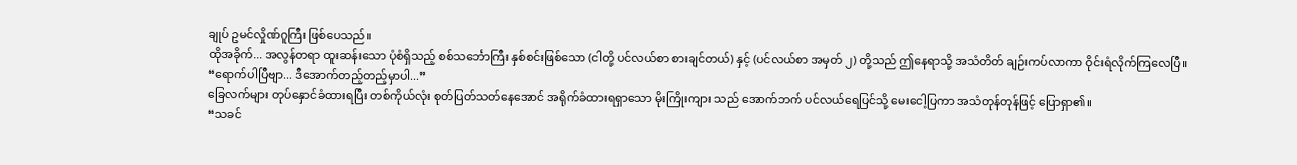ချုပ် ဥမင်လှိုဏ်ဂူကြီး ဖြစ်ပေသည်။
ထိုအခိုက်... အလွန်တရာ ထူးဆန်းသော ပုံစံရှိသည့် စစ်သင်္ဘောကြီး နှစ်စင်းဖြစ်သော (ငါတို့ ပင်လယ်စာ စားချင်တယ်) နှင့် (ပင်လယ်စာ အမှတ် ၂) တို့သည် ဤနေရာသို့ အသံတိတ် ချဉ်းကပ်လာကာ ဝိုင်းရံလိုက်ကြလေပြီ။
“ရောက်ပါပြီဗျာ... ဒီအောက်တည့်တည့်မှာပါ...”
ခြေလက်များ တုပ်နှောင်ခံထားရပြီး တစ်ကိုယ်လုံး စုတ်ပြတ်သတ်နေအောင် အရိုက်ခံထားရရှာသော မိုးကြိုးကျား သည် အောက်ဘက် ပင်လယ်ရေပြင်သို့ မေးငေါ့ပြကာ အသံတုန်တုန်ဖြင့် ပြောရှာ၏။
“သခင်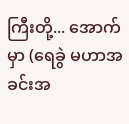ကြီးတို့... အောက်မှာ (ရေခွဲ မဟာအခင်းအ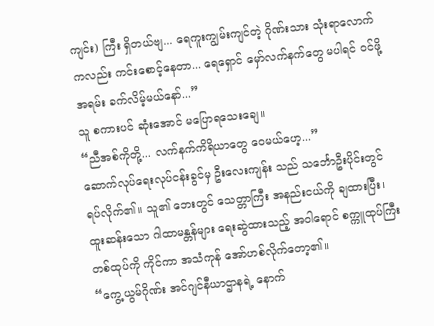ကျင်း) ကြီး ရှိတယ်ဗျ... ရေကူးကျွမ်းကျင်တဲ့ ဂိုဏ်းသား သုံးရာလောက်ကလည်း ကင်းစောင့်နေတာ... ရေရှောင် မှော်လက်နက်တွေ မပါရင် ဝင်ဖို့ အရမ်း ခက်လိမ့်မယ်နော်...”
သူ စကားပင် ဆုံးအောင် မပြောရသေးချေ။
“ညီအစ်ကိုတို့... လက်နက်ကိရိယာတွေ ဝေမယ်ဟေ့...”
ဆောက်လုပ်ရေးလုပ်ငန်းခွင်မှ ဦးလေးကျန်း သည် သင်္ဘောဦးပိုင်းတွင် ရပ်လိုက်၏။ သူ၏ ဘေးတွင် သေတ္တာကြီး အနည်းငယ်ကို ချထားပြီး၊ ထူးဆန်းသော ဂါထာမန္တန်များ ရေးဆွဲထားသည့် အဝါရောင် စက္ကူထုပ်ကြီး တစ်ထုပ်ကို ကိုင်ကာ အသံကုန် အော်ဟစ်လိုက်တော့၏။
“ကွေ့ယွမ်ဂိုဏ်း အင်ဂျင်နီယာဌာနရဲ့ နောက်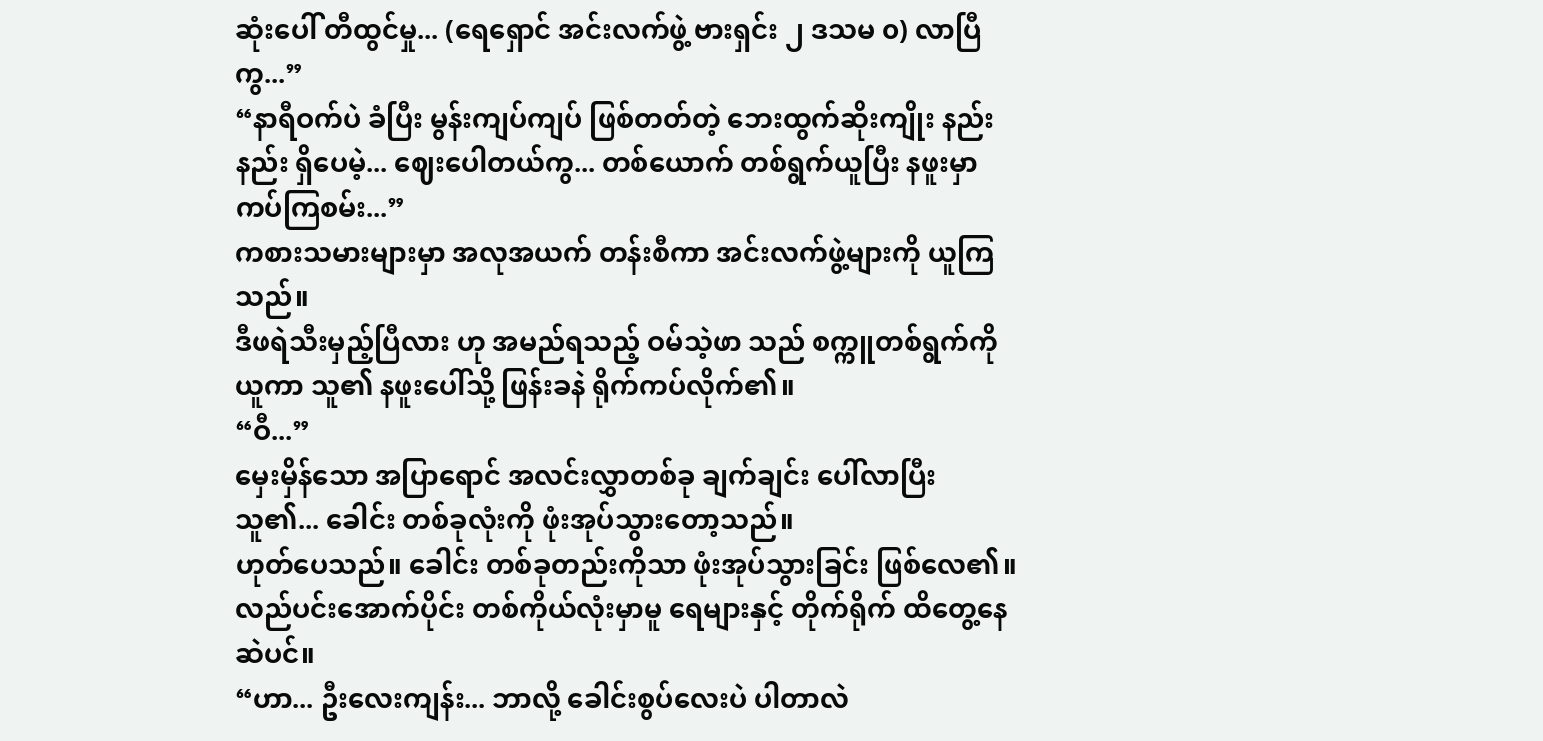ဆုံးပေါ် တီထွင်မှု... (ရေရှောင် အင်းလက်ဖွဲ့ ဗားရှင်း ၂ ဒသမ ၀) လာပြီကွ...”
“နာရီဝက်ပဲ ခံပြီး မွန်းကျပ်ကျပ် ဖြစ်တတ်တဲ့ ဘေးထွက်ဆိုးကျိုး နည်းနည်း ရှိပေမဲ့... ဈေးပေါတယ်ကွ... တစ်ယောက် တစ်ရွက်ယူပြီး နဖူးမှာ ကပ်ကြစမ်း...”
ကစားသမားများမှာ အလုအယက် တန်းစီကာ အင်းလက်ဖွဲ့များကို ယူကြသည်။
ဒီဖရဲသီးမှည့်ပြီလား ဟု အမည်ရသည့် ဝမ်သဲ့ဖာ သည် စက္ကူတစ်ရွက်ကို ယူကာ သူ၏ နဖူးပေါ်သို့ ဖြန်းခနဲ ရိုက်ကပ်လိုက်၏။
“ဝီ...”
မှေးမှိန်သော အပြာရောင် အလင်းလွှာတစ်ခု ချက်ချင်း ပေါ်လာပြီး သူ၏... ခေါင်း တစ်ခုလုံးကို ဖုံးအုပ်သွားတော့သည်။
ဟုတ်ပေသည်။ ခေါင်း တစ်ခုတည်းကိုသာ ဖုံးအုပ်သွားခြင်း ဖြစ်လေ၏။ လည်ပင်းအောက်ပိုင်း တစ်ကိုယ်လုံးမှာမူ ရေများနှင့် တိုက်ရိုက် ထိတွေ့နေဆဲပင်။
“ဟာ... ဦးလေးကျန်း... ဘာလို့ ခေါင်းစွပ်လေးပဲ ပါတာလဲ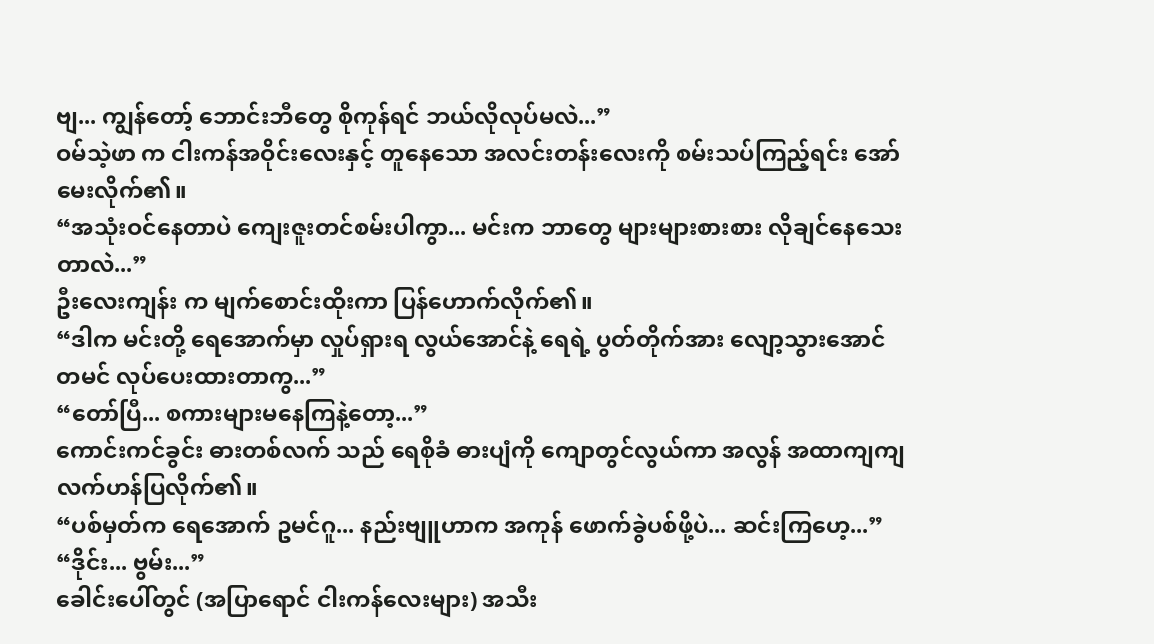ဗျ... ကျွန်တော့် ဘောင်းဘီတွေ စိုကုန်ရင် ဘယ်လိုလုပ်မလဲ...”
ဝမ်သဲ့ဖာ က ငါးကန်အဝိုင်းလေးနှင့် တူနေသော အလင်းတန်းလေးကို စမ်းသပ်ကြည့်ရင်း အော်မေးလိုက်၏။
“အသုံးဝင်နေတာပဲ ကျေးဇူးတင်စမ်းပါကွာ... မင်းက ဘာတွေ များများစားစား လိုချင်နေသေးတာလဲ...”
ဦးလေးကျန်း က မျက်စောင်းထိုးကာ ပြန်ဟောက်လိုက်၏။
“ဒါက မင်းတို့ ရေအောက်မှာ လှုပ်ရှားရ လွယ်အောင်နဲ့ ရေရဲ့ ပွတ်တိုက်အား လျော့သွားအောင် တမင် လုပ်ပေးထားတာကွ...”
“တော်ပြီ... စကားများမနေကြနဲ့တော့...”
ကောင်းကင်ခွင်း ဓားတစ်လက် သည် ရေစိုခံ ဓားပျံကို ကျောတွင်လွယ်ကာ အလွန် အထာကျကျ လက်ဟန်ပြလိုက်၏။
“ပစ်မှတ်က ရေအောက် ဥမင်ဂူ... နည်းဗျူဟာက အကုန် ဖောက်ခွဲပစ်ဖို့ပဲ... ဆင်းကြဟေ့...”
“ဒိုင်း... ဗွမ်း...”
ခေါင်းပေါ်တွင် (အပြာရောင် ငါးကန်လေးများ) အသီး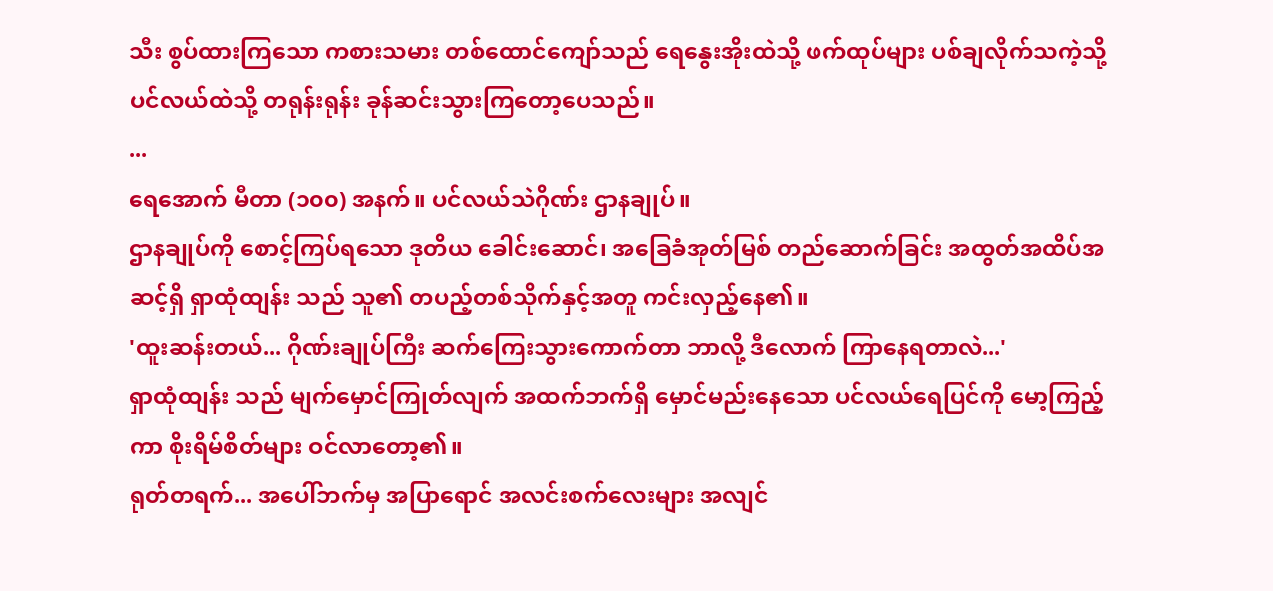သီး စွပ်ထားကြသော ကစားသမား တစ်ထောင်ကျော်သည် ရေနွေးအိုးထဲသို့ ဖက်ထုပ်များ ပစ်ချလိုက်သကဲ့သို့ ပင်လယ်ထဲသို့ တရုန်းရုန်း ခုန်ဆင်းသွားကြတော့ပေသည်။
...
ရေအောက် မီတာ (၁၀၀) အနက်။ ပင်လယ်သဲဂိုဏ်း ဌာနချုပ်။
ဌာနချုပ်ကို စောင့်ကြပ်ရသော ဒုတိယ ခေါင်းဆောင်၊ အခြေခံအုတ်မြစ် တည်ဆောက်ခြင်း အထွတ်အထိပ်အဆင့်ရှိ ရှာထုံထျန်း သည် သူ၏ တပည့်တစ်သိုက်နှင့်အတူ ကင်းလှည့်နေ၏။
'ထူးဆန်းတယ်... ဂိုဏ်းချုပ်ကြီး ဆက်ကြေးသွားကောက်တာ ဘာလို့ ဒီလောက် ကြာနေရတာလဲ...'
ရှာထုံထျန်း သည် မျက်မှောင်ကြုတ်လျက် အထက်ဘက်ရှိ မှောင်မည်းနေသော ပင်လယ်ရေပြင်ကို မော့ကြည့်ကာ စိုးရိမ်စိတ်များ ဝင်လာတော့၏။
ရုတ်တရက်... အပေါ်ဘက်မှ အပြာရောင် အလင်းစက်လေးများ အလျင်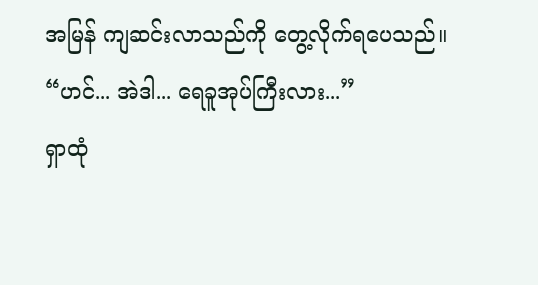အမြန် ကျဆင်းလာသည်ကို တွေ့လိုက်ရပေသည်။
“ဟင်... အဲဒါ... ရေခူအုပ်ကြီးလား...”
ရှာထုံ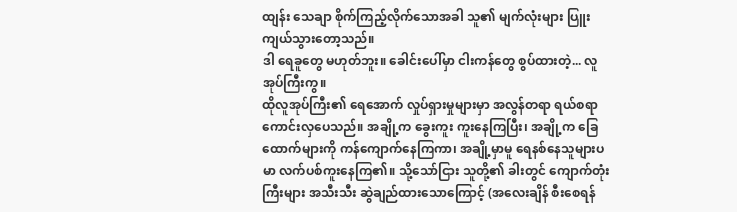ထျန်း သေချာ စိုက်ကြည့်လိုက်သောအခါ သူ၏ မျက်လုံးများ ပြူးကျယ်သွားတော့သည်။
ဒါ ရေခူတွေ မဟုတ်ဘူး။ ခေါင်းပေါ်မှာ ငါးကန်တွေ စွပ်ထားတဲ့... လူအုပ်ကြီးကွ။
ထိုလူအုပ်ကြီး၏ ရေအောက် လှုပ်ရှားမှုများမှာ အလွန်တရာ ရယ်စရာ ကောင်းလှပေသည်။ အချို့က ခွေးကူး ကူးနေကြပြီး၊ အချို့က ခြေထောက်များကို ကန်ကျောက်နေကြကာ၊ အချို့မှာမူ ရေနစ်နေသူများပမာ လက်ပစ်ကူးနေကြ၏။ သို့သော်ငြား သူတို့၏ ခါးတွင် ကျောက်တုံးကြီးများ အသီးသီး ဆွဲချည်ထားသောကြောင့် (အလေးချိန် စီးစေရန်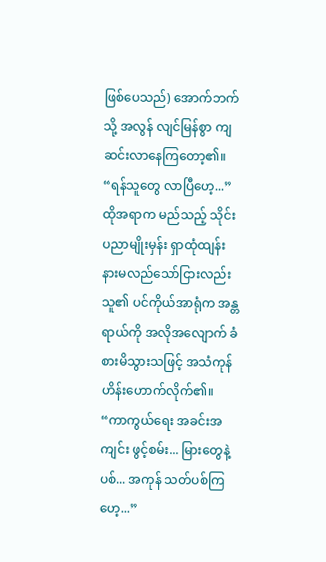ဖြစ်ပေသည်) အောက်ဘက်သို့ အလွန် လျင်မြန်စွာ ကျဆင်းလာနေကြတော့၏။
“ရန်သူတွေ လာပြီဟေ့...”
ထိုအရာက မည်သည့် သိုင်းပညာမျိုးမှန်း ရှာထုံထျန်း နားမလည်သော်ငြားလည်း သူ၏ ပင်ကိုယ်အာရုံက အန္တရာယ်ကို အလိုအလျောက် ခံစားမိသွားသဖြင့် အသံကုန် ဟိန်းဟောက်လိုက်၏။
“ကာကွယ်ရေး အခင်းအကျင်း ဖွင့်စမ်း... မြားတွေနဲ့ ပစ်... အကုန် သတ်ပစ်ကြဟေ့...”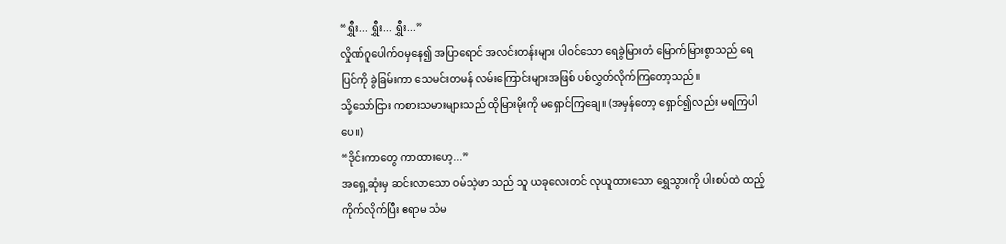“ရွှီး... ရွှီး... ရွှီး...”
လှိုဏ်ဂူပေါက်ဝမှနေ၍ အပြာရောင် အလင်းတန်းများ ပါဝင်သော ရေခွဲမြားတံ မြောက်မြားစွာသည် ရေပြင်ကို ခွဲခြမ်းကာ သေမင်းတမန် လမ်းကြောင်းများအဖြစ် ပစ်လွှတ်လိုက်ကြတော့သည်။
သို့သော်ငြား ကစားသမားများသည် ထိုမြားမိုးကို မရှောင်ကြချေ။ (အမှန်တော့ ရှောင်၍လည်း မရကြပါပေ။)
“ဒိုင်းကာတွေ ကာထားဟေ့...”
အရှေ့ဆုံးမှ ဆင်းလာသော ဝမ်သဲ့ဖာ သည် သူ ယခုလေးတင် လုယူထားသော ရွှေသွားကို ပါးစပ်ထဲ ထည့်ကိုက်လိုက်ပြီး ဧရာမ သံမ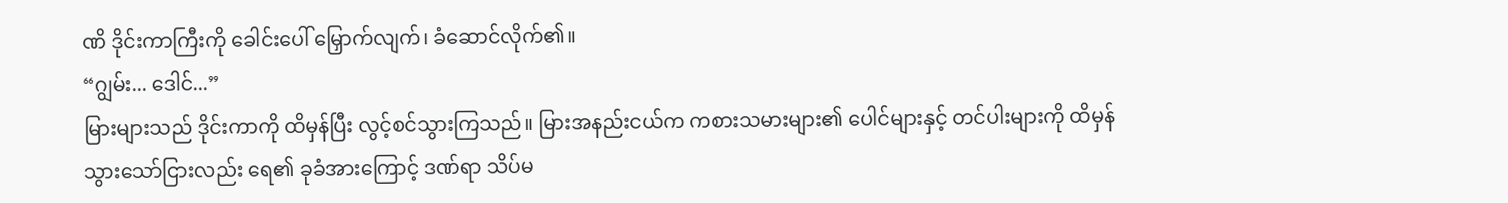ဏိ ဒိုင်းကာကြီးကို ခေါင်းပေါ် မြှောက်လျက်၊ ခံဆောင်လိုက်၏။
“ဂျွမ်း... ဒေါင်...”
မြားများသည် ဒိုင်းကာကို ထိမှန်ပြီး လွင့်စင်သွားကြသည်။ မြားအနည်းငယ်က ကစားသမားများ၏ ပေါင်များနှင့် တင်ပါးများကို ထိမှန်သွားသော်ငြားလည်း ရေ၏ ခုခံအားကြောင့် ဒဏ်ရာ သိပ်မ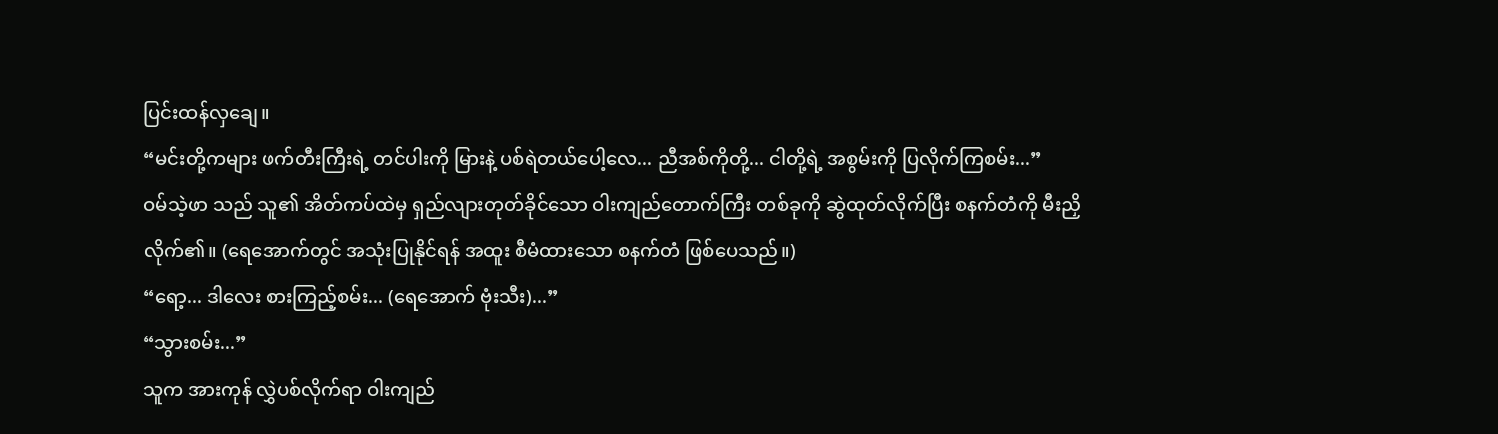ပြင်းထန်လှချေ။
“မင်းတို့ကများ ဖက်တီးကြီးရဲ့ တင်ပါးကို မြားနဲ့ ပစ်ရဲတယ်ပေါ့လေ... ညီအစ်ကိုတို့... ငါတို့ရဲ့ အစွမ်းကို ပြလိုက်ကြစမ်း...”
ဝမ်သဲ့ဖာ သည် သူ၏ အိတ်ကပ်ထဲမှ ရှည်လျားတုတ်ခိုင်သော ဝါးကျည်တောက်ကြီး တစ်ခုကို ဆွဲထုတ်လိုက်ပြီး စနက်တံကို မီးညှိလိုက်၏။ (ရေအောက်တွင် အသုံးပြုနိုင်ရန် အထူး စီမံထားသော စနက်တံ ဖြစ်ပေသည်။)
“ရော့... ဒါလေး စားကြည့်စမ်း... (ရေအောက် ဗုံးသီး)...”
“သွားစမ်း...”
သူက အားကုန် လွှဲပစ်လိုက်ရာ ဝါးကျည်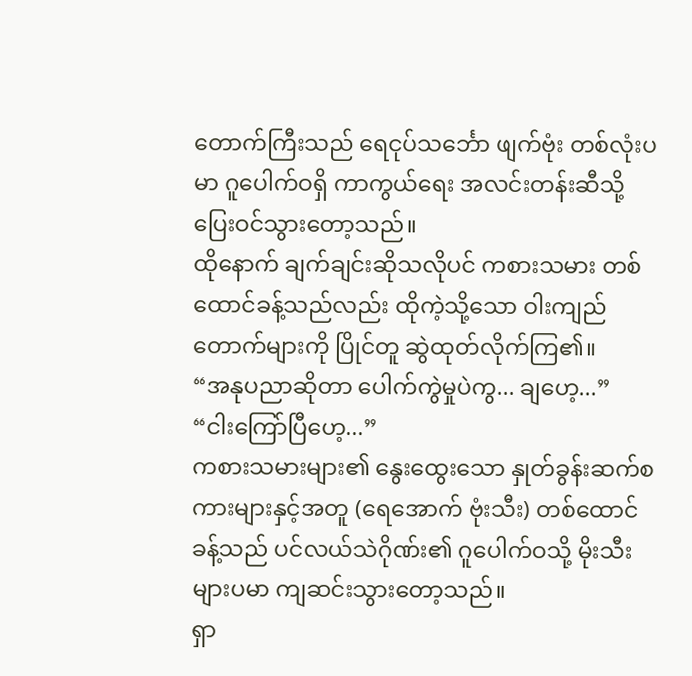တောက်ကြီးသည် ရေငုပ်သင်္ဘော ဖျက်ဗုံး တစ်လုံးပမာ ဂူပေါက်ဝရှိ ကာကွယ်ရေး အလင်းတန်းဆီသို့ ပြေးဝင်သွားတော့သည်။
ထိုနောက် ချက်ချင်းဆိုသလိုပင် ကစားသမား တစ်ထောင်ခန့်သည်လည်း ထိုကဲ့သို့သော ဝါးကျည်တောက်များကို ပြိုင်တူ ဆွဲထုတ်လိုက်ကြ၏။
“အနုပညာဆိုတာ ပေါက်ကွဲမှုပဲကွ... ချဟေ့...”
“ငါးကြော်ပြီဟေ့...”
ကစားသမားများ၏ နွေးထွေးသော နှုတ်ခွန်းဆက်စကားများနှင့်အတူ (ရေအောက် ဗုံးသီး) တစ်ထောင်ခန့်သည် ပင်လယ်သဲဂိုဏ်း၏ ဂူပေါက်ဝသို့ မိုးသီးများပမာ ကျဆင်းသွားတော့သည်။
ရှာ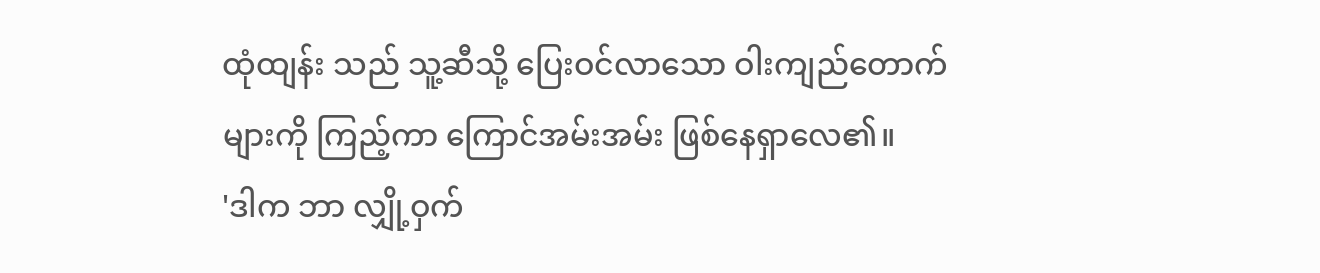ထုံထျန်း သည် သူ့ဆီသို့ ပြေးဝင်လာသော ဝါးကျည်တောက်များကို ကြည့်ကာ ကြောင်အမ်းအမ်း ဖြစ်နေရှာလေ၏။
'ဒါက ဘာ လျှို့ဝှက်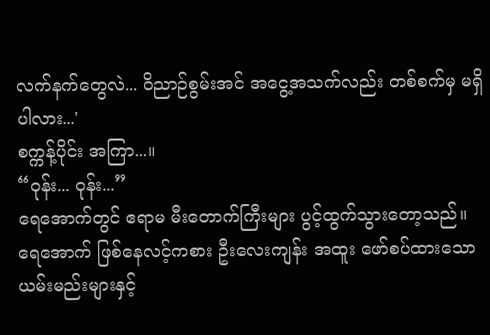လက်နက်တွေလဲ... ဝိညာဉ်စွမ်းအင် အငွေ့အသက်လည်း တစ်စက်မှ မရှိပါလား...'
စက္ကန့်ပိုင်း အကြာ...။
“ဝုန်း... ဝုန်း...”
ရေအောက်တွင် ဧရာမ မီးတောက်ကြီးများ ပွင့်ထွက်သွားတော့သည်။
ရေအောက် ဖြစ်နေလင့်ကစား ဦးလေးကျန်း အထူး ဖော်စပ်ထားသော ယမ်းမည်းများနှင့်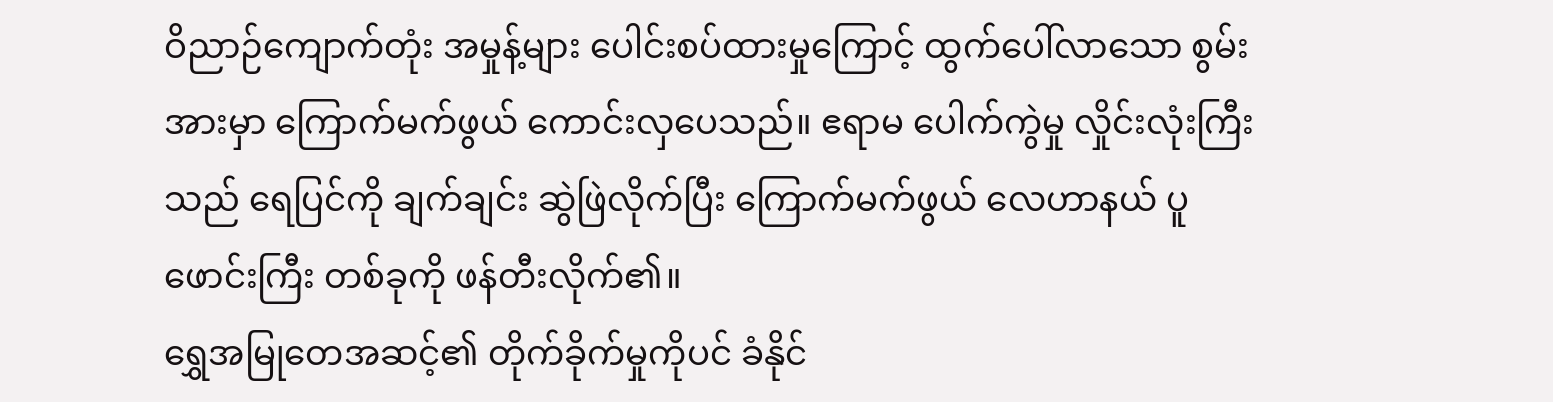ဝိညာဉ်ကျောက်တုံး အမှုန့်များ ပေါင်းစပ်ထားမှုကြောင့် ထွက်ပေါ်လာသော စွမ်းအားမှာ ကြောက်မက်ဖွယ် ကောင်းလှပေသည်။ ဧရာမ ပေါက်ကွဲမှု လှိုင်းလုံးကြီးသည် ရေပြင်ကို ချက်ချင်း ဆွဲဖြဲလိုက်ပြီး ကြောက်မက်ဖွယ် လေဟာနယ် ပူဖောင်းကြီး တစ်ခုကို ဖန်တီးလိုက်၏။
ရွှေအမြုတေအဆင့်၏ တိုက်ခိုက်မှုကိုပင် ခံနိုင်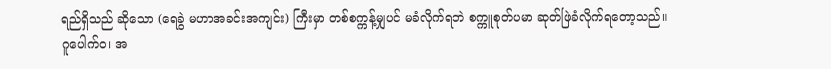ရည်ရှိသည် ဆိုသော (ရေခွဲ မဟာအခင်းအကျင်း) ကြီးမှာ တစ်စက္ကန့်မျှပင် မခံလိုက်ရဘဲ စက္ကူစုတ်ပမာ ဆုတ်ဖြဲခံလိုက်ရတော့သည်။
ဂူပေါက်ဝ၊ အ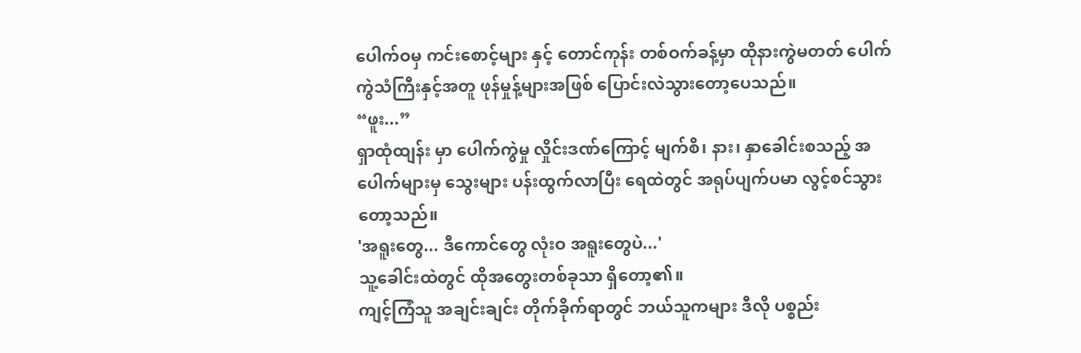ပေါက်ဝမှ ကင်းစောင့်များ နှင့် တောင်ကုန်း တစ်ဝက်ခန့်မှာ ထိုနားကွဲမတတ် ပေါက်ကွဲသံကြီးနှင့်အတူ ဖုန်မှုန့်များအဖြစ် ပြောင်းလဲသွားတော့ပေသည်။
“ဖူး...”
ရှာထုံထျန်း မှာ ပေါက်ကွဲမှု လှိုင်းဒဏ်ကြောင့် မျက်စိ၊ နား၊ နှာခေါင်းစသည့် အပေါက်များမှ သွေးများ ပန်းထွက်လာပြီး ရေထဲတွင် အရုပ်ပျက်ပမာ လွင့်စင်သွားတော့သည်။
'အရူးတွေ... ဒီကောင်တွေ လုံးဝ အရူးတွေပဲ...'
သူ့ခေါင်းထဲတွင် ထိုအတွေးတစ်ခုသာ ရှိတော့၏။
ကျင့်ကြံသူ အချင်းချင်း တိုက်ခိုက်ရာတွင် ဘယ်သူကများ ဒီလို ပစ္စည်း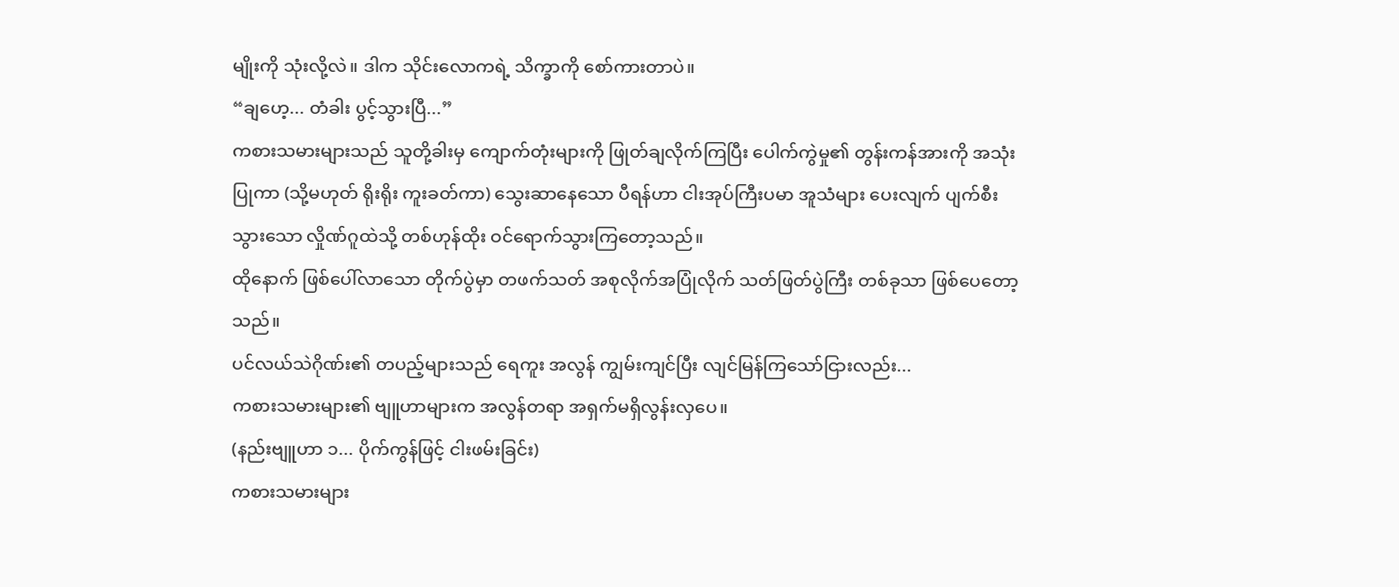မျိုးကို သုံးလို့လဲ။ ဒါက သိုင်းလောကရဲ့ သိက္ခာကို စော်ကားတာပဲ။
“ချဟေ့... တံခါး ပွင့်သွားပြီ...”
ကစားသမားများသည် သူတို့ခါးမှ ကျောက်တုံးများကို ဖြုတ်ချလိုက်ကြပြီး ပေါက်ကွဲမှု၏ တွန်းကန်အားကို အသုံးပြုကာ (သို့မဟုတ် ရိုးရိုး ကူးခတ်ကာ) သွေးဆာနေသော ပီရန်ဟာ ငါးအုပ်ကြီးပမာ အူသံများ ပေးလျက် ပျက်စီးသွားသော လှိုဏ်ဂူထဲသို့ တစ်ဟုန်ထိုး ဝင်ရောက်သွားကြတော့သည်။
ထိုနောက် ဖြစ်ပေါ်လာသော တိုက်ပွဲမှာ တဖက်သတ် အစုလိုက်အပြုံလိုက် သတ်ဖြတ်ပွဲကြီး တစ်ခုသာ ဖြစ်ပေတော့သည်။
ပင်လယ်သဲဂိုဏ်း၏ တပည့်များသည် ရေကူး အလွန် ကျွမ်းကျင်ပြီး လျင်မြန်ကြသော်ငြားလည်း...
ကစားသမားများ၏ ဗျူဟာများက အလွန်တရာ အရှက်မရှိလွန်းလှပေ။
(နည်းဗျူဟာ ၁... ပိုက်ကွန်ဖြင့် ငါးဖမ်းခြင်း)
ကစားသမားများ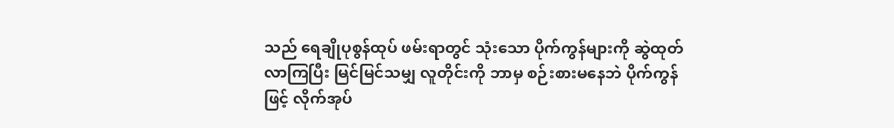သည် ရေချိုပုစွန်ထုပ် ဖမ်းရာတွင် သုံးသော ပိုက်ကွန်များကို ဆွဲထုတ်လာကြပြီး မြင်မြင်သမျှ လူတိုင်းကို ဘာမှ စဉ်းစားမနေဘဲ ပိုက်ကွန်ဖြင့် လိုက်အုပ်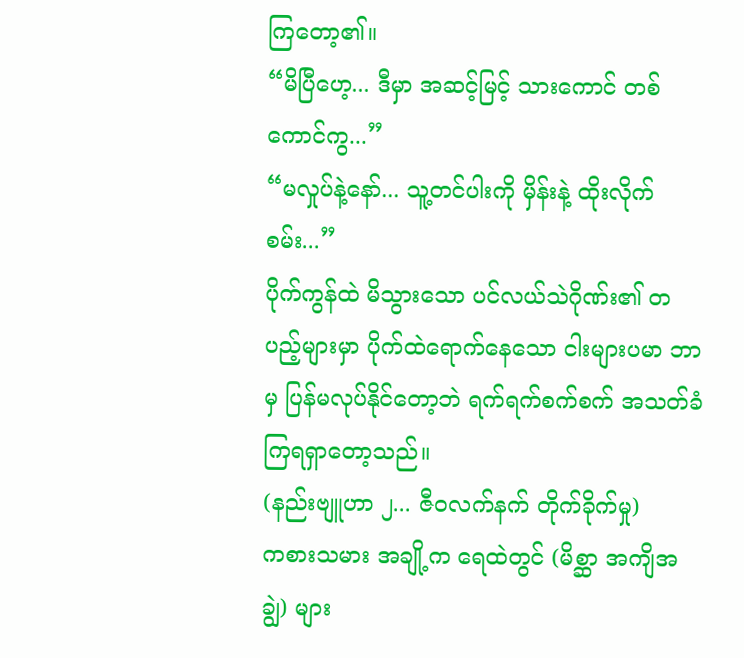ကြတော့၏။
“မိပြီဟေ့... ဒီမှာ အဆင့်မြင့် သားကောင် တစ်ကောင်ကွ...”
“မလှုပ်နဲ့နော်... သူ့တင်ပါးကို မှိန်းနဲ့ ထိုးလိုက်စမ်း...”
ပိုက်ကွန်ထဲ မိသွားသော ပင်လယ်သဲဂိုဏ်း၏ တပည့်များမှာ ပိုက်ထဲရောက်နေသော ငါးများပမာ ဘာမှ ပြန်မလုပ်နိုင်တော့ဘဲ ရက်ရက်စက်စက် အသတ်ခံကြရရှာတော့သည်။
(နည်းဗျူဟာ ၂... ဇီဝလက်နက် တိုက်ခိုက်မှု)
ကစားသမား အချို့က ရေထဲတွင် (မိစ္ဆာ အကျိအချွဲ) များ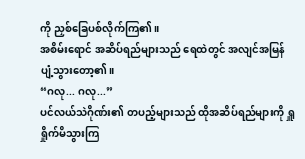ကို ညှစ်ခြေပစ်လိုက်ကြ၏။
အစိမ်းရောင် အဆိပ်ရည်များသည် ရေထဲတွင် အလျင်အမြန် ပျံ့သွားတော့၏။
“ဂလု... ဂလု...”
ပင်လယ်သဲဂိုဏ်း၏ တပည့်များသည် ထိုအဆိပ်ရည်များကို ရှူရှိုက်မိသွားကြ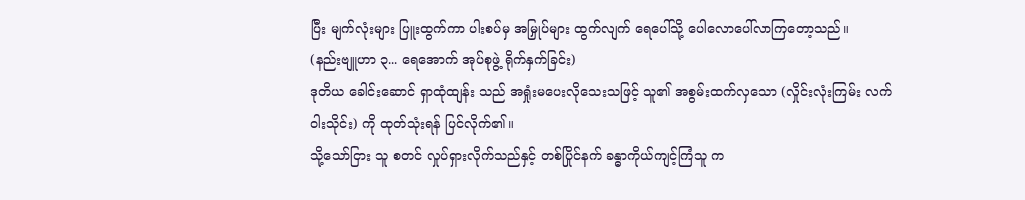ပြီး မျက်လုံးများ ပြူးထွက်ကာ ပါးစပ်မှ အမြှုပ်များ ထွက်လျက် ရေပေါ်သို့ ပေါလောပေါ်လာကြတော့သည်။
(နည်းဗျူဟာ ၃... ရေအောက် အုပ်စုဖွဲ့ ရိုက်နှက်ခြင်း)
ဒုတိယ ခေါင်းဆောင် ရှာထုံထျန်း သည် အရှုံးမပေးလိုသေးသဖြင့် သူ၏ အစွမ်းထက်လှသော (လှိုင်းလုံးကြမ်း လက်ဝါးသိုင်း) ကို ထုတ်သုံးရန် ပြင်လိုက်၏။
သို့သော်ငြား သူ စတင် လှုပ်ရှားလိုက်သည်နှင့် တစ်ပြိုင်နက် ခန္ဓာကိုယ်ကျင့်ကြံသူ က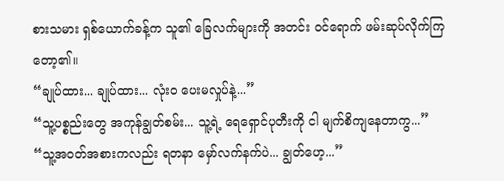စားသမား ရှစ်ယောက်ခန့်က သူ၏ ခြေလက်များကို အတင်း ဝင်ရောက် ဖမ်းဆုပ်လိုက်ကြတော့၏။
“ချုပ်ထား... ချုပ်ထား... လုံးဝ ပေးမလှုပ်နဲ့...”
“သူ့ပစ္စည်းတွေ အကုန်ချွတ်စမ်း... သူ့ရဲ့ ရေရှောင်ပုတီးကို ငါ မျက်စိကျနေတာကွ...”
“သူ့အဝတ်အစားကလည်း ရတနာ မှော်လက်နက်ပဲ... ချွတ်ဟေ့...”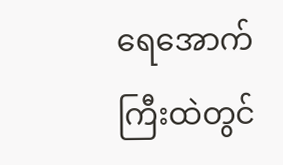ရေအောက်ကြီးထဲတွင်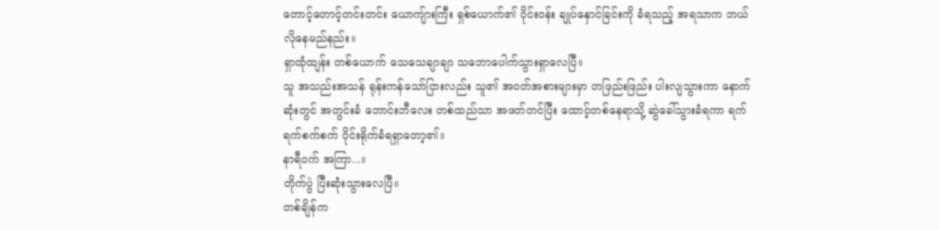တောင့်တောင့်တင်းတင်း ယောကျ်ားကြီး ရှစ်ယောက်၏ ဝိုင်းဝန်း ချုပ်နှောင်ခြင်းကို ခံရသည့် အရသာက ဘယ်လိုနေမည်နည်း။
ရှာထုံထျန်း တစ်ယောက် သေသေချာချာ သဘောပေါက်သွားရှာလေပြီ။
သူ အသည်းအသန် ရုန်းကန်သော်ငြားလည်း သူ၏ အဝတ်အစားများမှာ တဖြည်းဖြည်း ပါးလျသွားကာ နောက်ဆုံးတွင် အတွင်းခံ ဘောင်းဘီလေး တစ်ထည်သာ အဖတ်တင်ပြီး ထောင့်တစ်နေရာသို့ ဆွဲခေါ်သွားခံရကာ ရက်ရက်စက်စက် ဝိုင်းရိုက်ခံရရှာတော့၏။
နာရီဝက် အကြာ...။
တိုက်ပွဲ ပြီးဆုံးသွားလေပြီ။
တစ်ချိန်က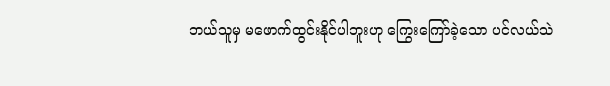ဘယ်သူမှ မဖောက်ထွင်းနိုင်ပါဘူးဟု ကြွေးကြော်ခဲ့သော ပင်လယ်သဲ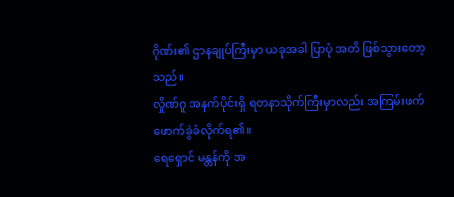ဂိုဏ်း၏ ဌာနချုပ်ကြီးမှာ ယခုအခါ ပြာပုံ အတိ ဖြစ်သွားတော့သည်။
လှိုဏ်ဂူ အနက်ပိုင်းရှိ ရတနာသိုက်ကြီးမှာလည်း အကြမ်းဖက် ဖောက်ခွဲခံလိုက်ရ၏။
ရေရှောင် မန္တန်ကို အ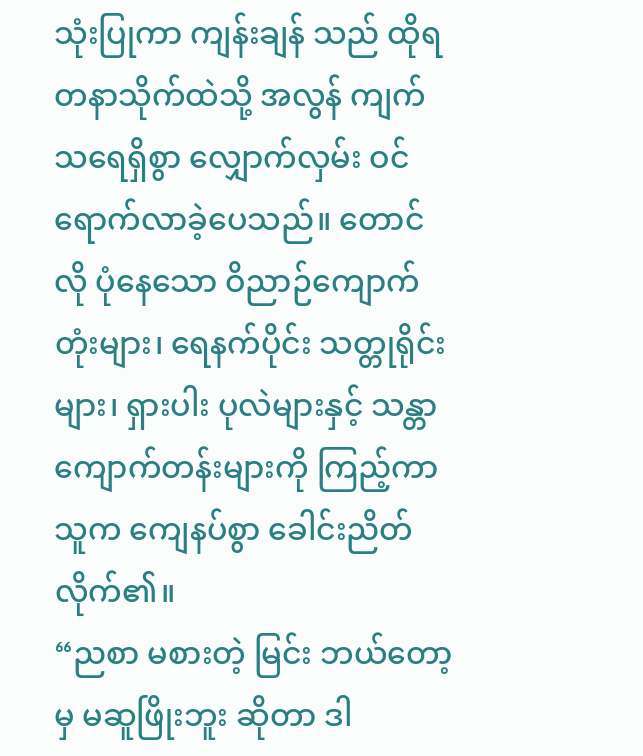သုံးပြုကာ ကျန်းချန် သည် ထိုရတနာသိုက်ထဲသို့ အလွန် ကျက်သရေရှိစွာ လျှောက်လှမ်း ဝင်ရောက်လာခဲ့ပေသည်။ တောင်လို ပုံနေသော ဝိညာဉ်ကျောက်တုံးများ၊ ရေနက်ပိုင်း သတ္တုရိုင်းများ၊ ရှားပါး ပုလဲများနှင့် သန္တာကျောက်တန်းများကို ကြည့်ကာ သူက ကျေနပ်စွာ ခေါင်းညိတ်လိုက်၏။
“ညစာ မစားတဲ့ မြင်း ဘယ်တော့မှ မဆူဖြိုးဘူး ဆိုတာ ဒါ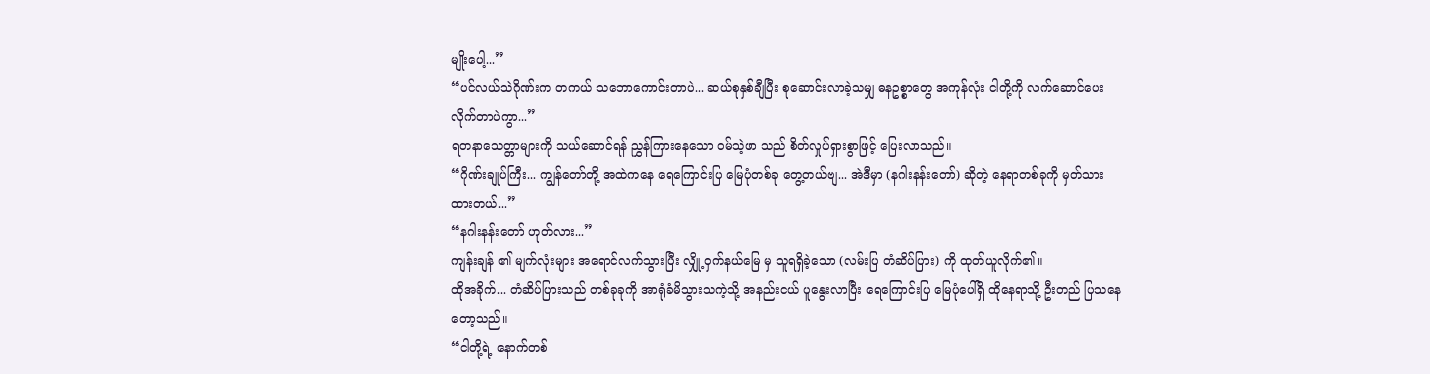မျိုးပေါ့...”
“ပင်လယ်သဲဂိုဏ်းက တကယ် သဘောကောင်းတာပဲ... ဆယ်စုနှစ်ချီပြီး စုဆောင်းလာခဲ့သမျှ ဓနဥစ္စာတွေ အကုန်လုံး ငါတို့ကို လက်ဆောင်ပေးလိုက်တာပဲကွာ...”
ရတနာသေတ္တာများကို သယ်ဆောင်ရန် ညွှန်ကြားနေသော ဝမ်သဲ့ဖာ သည် စိတ်လှုပ်ရှားစွာဖြင့် ပြေးလာသည်။
“ဂိုဏ်းချုပ်ကြီး... ကျွန်တော်တို့ အထဲကနေ ရေကြောင်းပြ မြေပုံတစ်ခု တွေ့တယ်ဗျ... အဲဒီမှာ (နဂါးနန်းတော်) ဆိုတဲ့ နေရာတစ်ခုကို မှတ်သားထားတယ်...”
“နဂါးနန်းတော် ဟုတ်လား...”
ကျန်းချန် ၏ မျက်လုံးများ အရောင်လက်သွားပြီး လျှို့ဝှက်နယ်မြေ မှ သူရရှိခဲ့သော (လမ်းပြ တံဆိပ်ပြား) ကို ထုတ်ယူလိုက်၏။
ထိုအခိုက်... တံဆိပ်ပြားသည် တစ်ခုခုကို အာရုံခံမိသွားသကဲ့သို့ အနည်းငယ် ပူနွေးလာပြီး ရေကြောင်းပြ မြေပုံပေါ်ရှိ ထိုနေရာသို့ ဦးတည် ပြသနေတော့သည်။
“ငါတို့ရဲ့ နောက်တစ်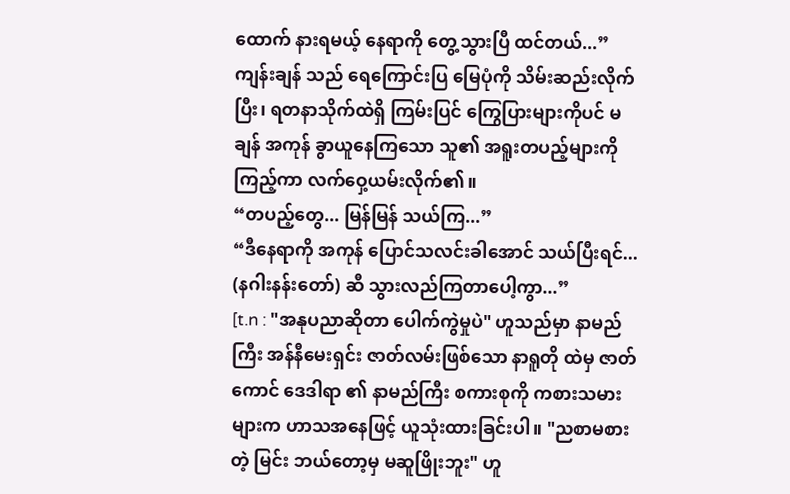ထောက် နားရမယ့် နေရာကို တွေ့သွားပြီ ထင်တယ်...”
ကျန်းချန် သည် ရေကြောင်းပြ မြေပုံကို သိမ်းဆည်းလိုက်ပြီး၊ ရတနာသိုက်ထဲရှိ ကြမ်းပြင် ကြွေပြားများကိုပင် မချန် အကုန် ခွာယူနေကြသော သူ၏ အရူးတပည့်များကို ကြည့်ကာ လက်ဝှေ့ယမ်းလိုက်၏။
“တပည့်တွေ... မြန်မြန် သယ်ကြ...”
“ဒီနေရာကို အကုန် ပြောင်သလင်းခါအောင် သယ်ပြီးရင်... (နဂါးနန်းတော်) ဆီ သွားလည်ကြတာပေါ့ကွာ...”
[t.n : "အနုပညာဆိုတာ ပေါက်ကွဲမှုပဲ" ဟူသည်မှာ နာမည်ကြီး အန်နီမေးရှင်း ဇာတ်လမ်းဖြစ်သော နာရူတို ထဲမှ ဇာတ်ကောင် ဒေဒါရာ ၏ နာမည်ကြီး စကားစုကို ကစားသမားများက ဟာသအနေဖြင့် ယူသုံးထားခြင်းပါ။ "ညစာမစားတဲ့ မြင်း ဘယ်တော့မှ မဆူဖြိုးဘူး" ဟူ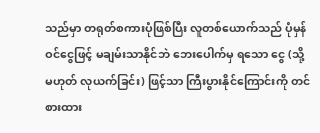သည်မှာ တရုတ်စကားပုံဖြစ်ပြီး လူတစ်ယောက်သည် ပုံမှန် ဝင်ငွေဖြင့် မချမ်းသာနိုင်ဘဲ ဘေးပေါက်မှ ရသော ငွေ (သို့မဟုတ် လုယက်ခြင်း) ဖြင့်သာ ကြီးပွားနိုင်ကြောင်းကို တင်စားထား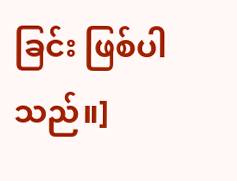ခြင်း ဖြစ်ပါသည်။]